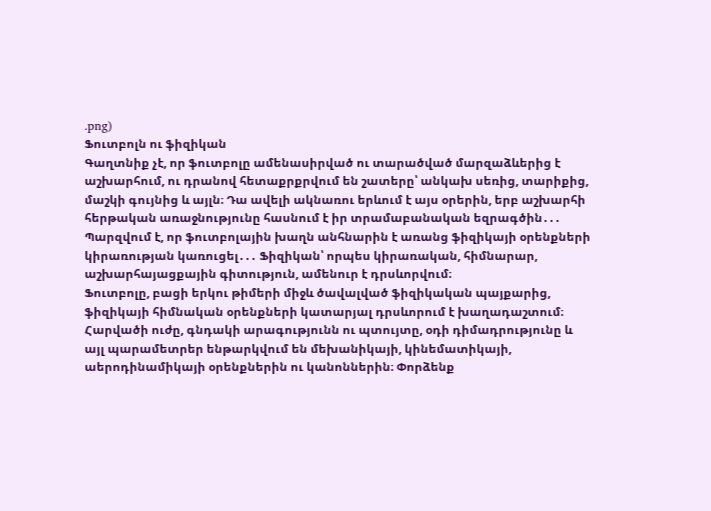.png)
Ֆուտբոլն ու ֆիզիկան
Գաղտնիք չէ, որ ֆուտբոլը ամենասիրված ու տարածված մարզաձևերից է աշխարհում, ու դրանով հետաքրքրվում են շատերը՝ անկախ սեռից, տարիքից, մաշկի գույնից և այլն։ Դա ավելի ակնառու երևում է այս օրերին, երբ աշխարհի հերթական առաջնությունը հասնում է իր տրամաբանական եզրագծին․․․
Պարզվում է, որ ֆուտբոլային խաղն անհնարին է առանց ֆիզիկայի օրենքների կիրառության կառուցել․․․ Ֆիզիկան՝ որպես կիրառական, հիմնարար, աշխարհայացքային գիտություն, ամենուր է դրսևորվում։
Ֆուտբոլը, բացի երկու թիմերի միջև ծավալված ֆիզիկական պայքարից, ֆիզիկայի հիմնական օրենքների կատարյալ դրսևորում է խաղադաշտում։ Հարվածի ուժը, գնդակի արագությունն ու պտույտը, օդի դիմադրությունը և այլ պարամետրեր ենթարկվում են մեխանիկայի, կինեմատիկայի, աերոդինամիկայի օրենքներին ու կանոններին։ Փորձենք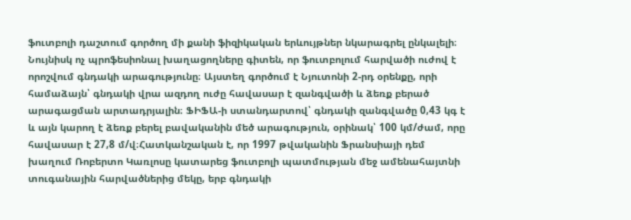ֆուտբոլի դաշտում գործող մի քանի ֆիզիկական երևույթներ նկարագրել ընկալելի։
Նույնիսկ ոչ պրոֆեսիոնալ խաղացողները գիտեն, որ ֆուտբոլում հարվածի ուժով է որոշվում գնդակի արագությունը։ Այստեղ գործում է Նյուտոնի 2-րդ օրենքը, որի համաձայն՝ գնդակի վրա ազդող ուժը հավասար է զանգվածի և ձեռք բերած արագացման արտադրյալին։ ՖԻՖԱ-ի ստանդարտով՝ գնդակի զանգվածը 0,43 կգ է և այն կարող է ձեռք բերել բավականին մեծ արագություն, օրինակ՝ 100 կմ/ժամ, որը հավասար է 27,8 մ/վ։Հատկանշական է, որ 1997 թվականին Ֆրանսիայի դեմ խաղում Ռոբերտո Կառլոսը կատարեց ֆուտբոլի պատմության մեջ ամենահայտնի տուգանային հարվածներից մեկը, երբ գնդակի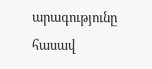արագությունը հասավ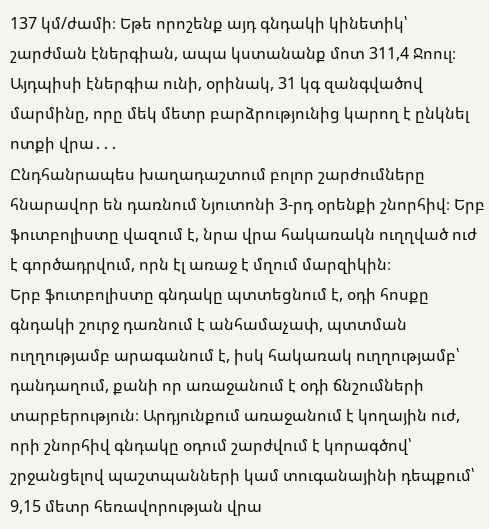137 կմ/ժամի։ Եթե որոշենք այդ գնդակի կինետիկ՝ շարժման էներգիան, ապա կստանանք մոտ 311,4 Ջոուլ։ Այդպիսի էներգիա ունի, օրինակ, 31 կգ զանգվածով մարմինը, որը մեկ մետր բարձրությունից կարող է ընկնել ոտքի վրա․․․
Ընդհանրապես խաղադաշտում բոլոր շարժումները հնարավոր են դառնում Նյուտոնի 3-րդ օրենքի շնորհիվ։ Երբ ֆուտբոլիստը վազում է, նրա վրա հակառակն ուղղված ուժ է գործադրվում, որն էլ առաջ է մղում մարզիկին։
Երբ ֆուտբոլիստը գնդակը պտտեցնում է, օդի հոսքը գնդակի շուրջ դառնում է անհամաչափ, պտտման ուղղությամբ արագանում է, իսկ հակառակ ուղղությամբ՝ դանդաղում, քանի որ առաջանում է օդի ճնշումների տարբերություն։ Արդյունքում առաջանում է կողային ուժ, որի շնորհիվ գնդակը օդում շարժվում է կորագծով՝ շրջանցելով պաշտպանների կամ տուգանայինի դեպքում՝ 9,15 մետր հեռավորության վրա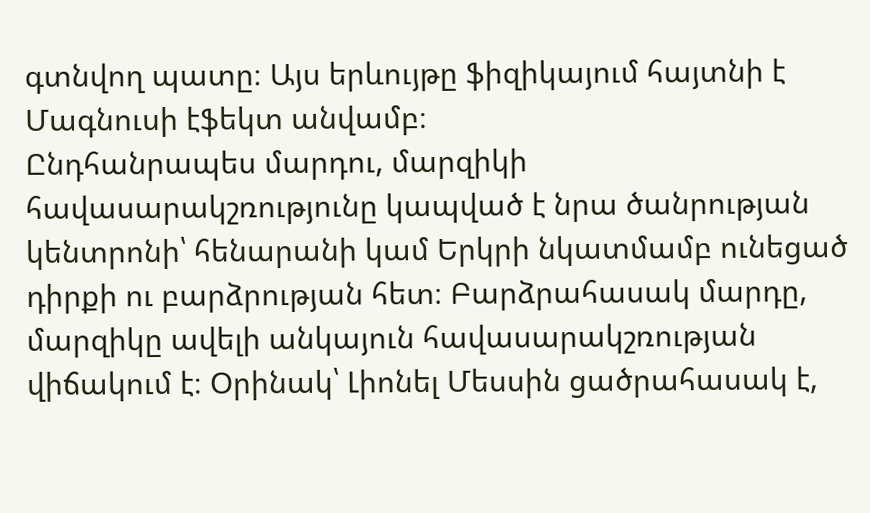գտնվող պատը։ Այս երևույթը ֆիզիկայում հայտնի է Մագնուսի էֆեկտ անվամբ։
Ընդհանրապես մարդու, մարզիկի հավասարակշռությունը կապված է նրա ծանրության կենտրոնի՝ հենարանի կամ Երկրի նկատմամբ ունեցած դիրքի ու բարձրության հետ։ Բարձրահասակ մարդը, մարզիկը ավելի անկայուն հավասարակշռության վիճակում է։ Օրինակ՝ Լիոնել Մեսսին ցածրահասակ է,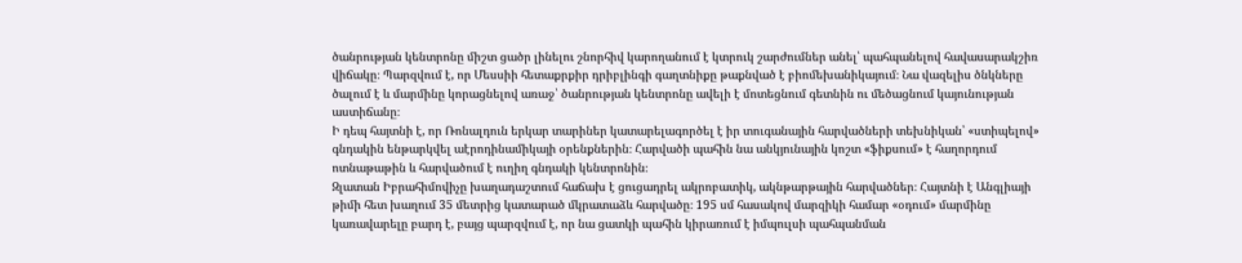ծանրության կենտրոնը միշտ ցածր լինելու շնորհիվ կարողանում է կտրուկ շարժումներ անել՝ պահպանելով հավասարակշիռ վիճակը։ Պարզվում է, որ Մեսսիի հետաքրքիր դրիբլինգի գաղտնիքը թաքնված է բիոմեխանիկայում։ Նա վազելիս ծնկները ծալում է և մարմինը կորացնելով առաջ՝ ծանրության կենտրոնը ավելի է մոտեցնում գետնին ու մեծացնում կայունության աստիճանը։
Ի դեպ հայտնի է, որ Ռոնալդուն երկար տարիներ կատարելագործել է իր տուգանային հարվածների տեխնիկան՝ «ստիպելով» գնդակին ենթարկվել աէրոդինամիկայի օրենքներին։ Հարվածի պահին նա անկյունային կոշտ «ֆիքսում» է հաղորդում ոտնաթաթին և հարվածում է ուղիղ գնդակի կենտրոնին։
Զլատան Իբրահիմովիչը խաղադաշտում հաճախ է ցուցադրել ակրոբատիկ, ակնթարթային հարվածներ։ Հայտնի է Անգլիայի թիմի հետ խաղում 35 մետրից կատարած մկրատաձև հարվածը։ 195 սմ հասակով մարզիկի համար «օդում» մարմինը կառավարելը բարդ է, բայց պարզվում է, որ նա ցատկի պահին կիրառում է իմպուլսի պահպանման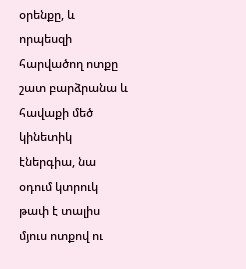օրենքը, և որպեսզի հարվածող ոտքը շատ բարձրանա և հավաքի մեծ կինետիկ էներգիա, նա օդում կտրուկ թափ է տալիս մյուս ոտքով ու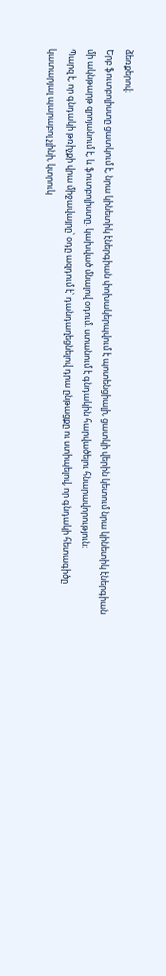ձեռքերով։
Երբ ֆուտբոլիստը ցատկում է, նրա կինետիկ էներգիան փոխակերպվում է պոտենցիալի, ցատկի վերին կետում նրա կինետիկ էներգիան մի ակնթարթ զրոյանում է, և ֆուտբոլիստը. կախված մնալով օդում. ստանում է գնդակին հարվածելու հնարավորություն։
Պարզ է, որ գնդակի թռիչքի վրա միջավայրը՝ օդը ազդում է՝ դանդաղեցնելով դրա ընթացքը ու ստիպելով, որ գնդակի հետագիծը կատարյալ պարաբոլ չլինի, կտրուկ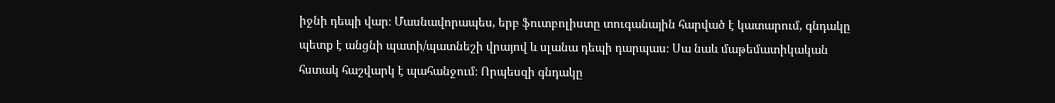իջնի դեպի վար։ Մասնավորապես, երբ ֆուտբոլիստը տուգանային հարված է կատարում, գնդակը պետք է անցնի պատի/պատնեշի վրայով և սլանա դեպի դարպաս։ Սա նաև մաթեմատիկական հստակ հաշվարկ է պահանջում։ Որպեսզի գնդակը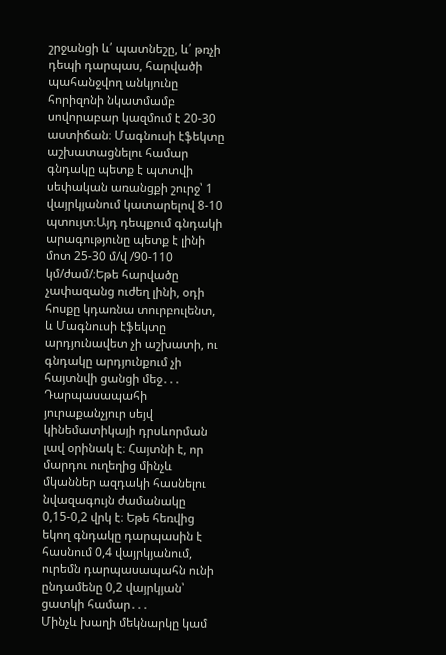շրջանցի և՛ պատնեշը, և՛ թռչի դեպի դարպաս, հարվածի պահանջվող անկյունը հորիզոնի նկատմամբ սովորաբար կազմում է 20-30 աստիճան։ Մագնուսի էֆեկտը աշխատացնելու համար գնդակը պետք է պտտվի սեփական առանցքի շուրջ՝ 1 վայրկյանում կատարելով 8-10 պտույտ։Այդ դեպքում գնդակի արագությունը պետք է լինի մոտ 25-30 մ/վ /90-110 կմ/ժամ/։Եթե հարվածը չափազանց ուժեղ լինի, օդի հոսքը կդառնա տուրբուլենտ, և Մագնուսի էֆեկտը արդյունավետ չի աշխատի, ու գնդակը արդյունքում չի հայտնվի ցանցի մեջ․․․
Դարպասապահի յուրաքանչյուր սեյվ կինեմատիկայի դրսևորման լավ օրինակ է։ Հայտնի է, որ մարդու ուղեղից մինչև մկաններ ազդակի հասնելու նվազագույն ժամանակը 0,15-0,2 վրկ է։ Եթե հեռվից եկող գնդակը դարպասին է հասնում 0,4 վայրկյանում, ուրեմն դարպասապահն ունի ընդամենը 0,2 վայրկյան՝ ցատկի համար․․․
Մինչև խաղի մեկնարկը կամ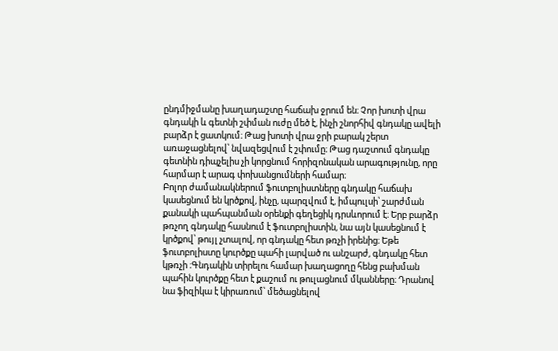ընդմիջմանը խաղադաշտը հաճախ ջրում են։ Չոր խոտի վրա գնդակի և գետնի շփման ուժը մեծ է, ինչի շնորհիվ գնդակը ավելի բարձր է ցատկում։ Թաց խոտի վրա ջրի բարակ շերտ առաջացնելով՝ նվազեցվում է շփումը։ Թաց դաշտում գնդակը գետնին դիպչելիս չի կորցնում հորիզոնական արագությունը, որը հարմար է արագ փոխանցումների համար։
Բոլոր ժամանակներում ֆուտբոլիստները գնդակը հաճախ կասեցնում են կրծքով, ինչը, պարզվում է, իմպուլսի՝ շարժման քանակի պահպանման օրենքի գեղեցիկ դրսևորում է։ Երբ բարձր թռչող գնդակը հասնում է ֆուտբոլիստին, նա այն կասեցնում է կրծքով՝ թույլ չտալով, որ գնդակը հետ թռչի իրենից։ Եթե ֆուտբոլիստը կուրծքը պահի լարված ու անշարժ, գնդակը հետ կթռչի ։Գնդակին տիրելու համար խաղացողը հենց բախման պահին կուրծքը հետ է քաշում ու թուլացնում մկանները։ Դրանով նա ֆիզիկա է կիրառում՝ մեծացնելով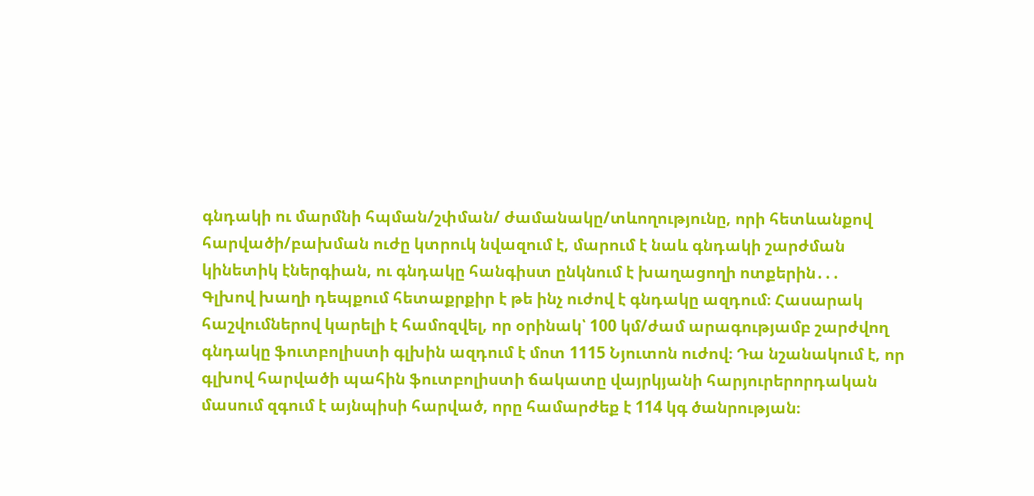գնդակի ու մարմնի հպման/շփման/ ժամանակը/տևողությունը, որի հետևանքով հարվածի/բախման ուժը կտրուկ նվազում է, մարում է նաև գնդակի շարժման կինետիկ էներգիան, ու գնդակը հանգիստ ընկնում է խաղացողի ոտքերին․․․
Գլխով խաղի դեպքում հետաքրքիր է թե ինչ ուժով է գնդակը ազդում։ Հասարակ հաշվումներով կարելի է համոզվել, որ օրինակ՝ 100 կմ/ժամ արագությամբ շարժվող գնդակը ֆուտբոլիստի գլխին ազդում է մոտ 1115 Նյուտոն ուժով։ Դա նշանակում է, որ գլխով հարվածի պահին ֆուտբոլիստի ճակատը վայրկյանի հարյուրերորդական մասում զգում է այնպիսի հարված, որը համարժեք է 114 կգ ծանրության։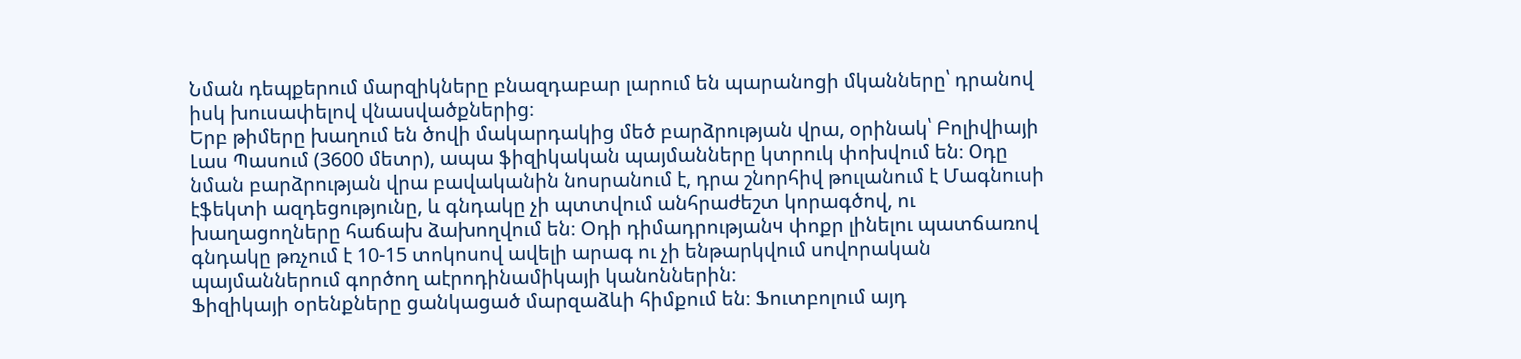Նման դեպքերում մարզիկները բնազդաբար լարում են պարանոցի մկանները՝ դրանով իսկ խուսափելով վնասվածքներից։
Երբ թիմերը խաղում են ծովի մակարդակից մեծ բարձրության վրա, օրինակ՝ Բոլիվիայի Լաս Պասում (3600 մետր), ապա ֆիզիկական պայմանները կտրուկ փոխվում են։ Оդը նման բարձրության վրա բավականին նոսրանում է, դրա շնորհիվ թուլանում է Մագնուսի էֆեկտի ազդեցությունը, և գնդակը չի պտտվում անհրաժեշտ կորագծով, ու խաղացողները հաճախ ձախողվում են։ Օդի դիմադրությանч փոքր լինելու պատճառով գնդակը թռչում է 10-15 տոկոսով ավելի արագ ու չի ենթարկվում սովորական պայմաններում գործող աէրոդինամիկայի կանոններին։
Ֆիզիկայի օրենքները ցանկացած մարզաձևի հիմքում են։ Ֆուտբոլում այդ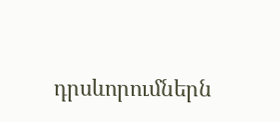դրսևորումներն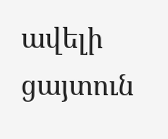ավելի ցայտուն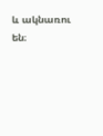և ակնառու են։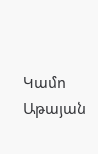Կամո Աթայան